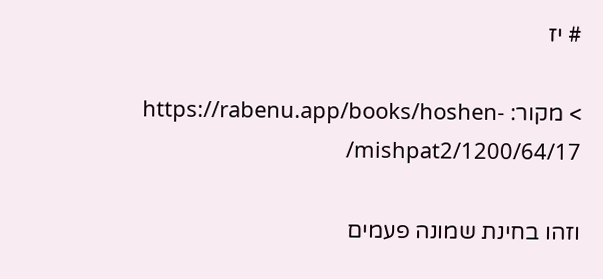# יז

> מקור: https://rabenu.app/books/hoshen-mishpat2/1200/64/17/

וזהו בחינת שמונה פעמים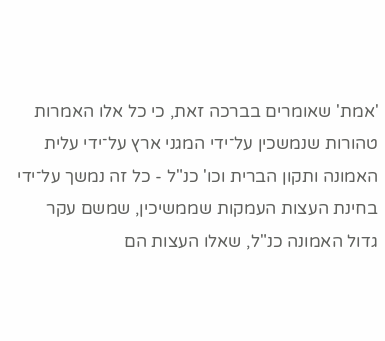'אמת' שאומרים בברכה זאת, כי כל אלו האמרות טהורות שנמשכין על־ידי המגני ארץ על־ידי עלית האמונה ותקון הברית וכו' כנ"ל - כל זה נמשך על־ידי בחינת העצות העמקות שממשיכין, שמשם עקר גדול האמונה כנ"ל, שאלו העצות הם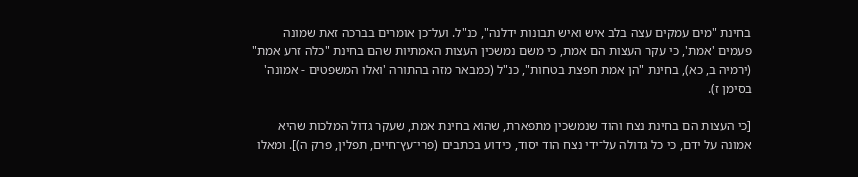בחינת "מים עמקים עצה בלב איש ואיש תבונות ידלנה", כנ"ל. ועל־כן אומרים בברכה זאת שמונה פעמים 'אמת', כי עקר העצות הם אמת, כי משם נמשכין העצות האמתיות שהם בחינת "כלה זרע אמת" (ירמיה ב, כא), בחינת "הן אמת חפצת בטחות", כנ"ל (כמבאר מזה בהתורה 'ואלו המשפטים - אמונה' בסימן ז).

[כי העצות הם בחינת נצח והוד שנמשכין מתפארת, שהוא בחינת אמת, שעקר גדול המלכות שהיא אמונה על ידם, כי כל גדולה על־ידי נצח הוד יסוד, כידוע בכתבים (פרי־עץ־חיים, תפלין, פרק ה)]. ומאלו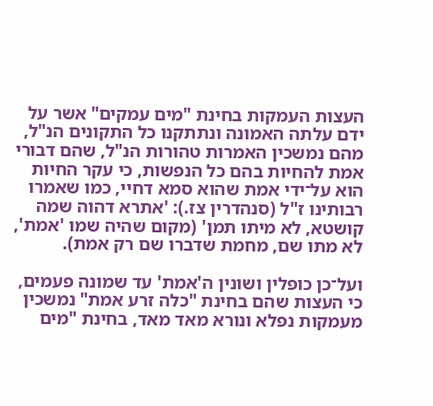העצות העמקות בחינת "מים עמקים" אשר על ידם עלתה האמונה ונתתקנו כל התקונים הנ"ל, מהם נמשכין האמרות טהורות הנ"ל, שהם דבורי אמת להחיות בהם כל הנפשות, כי עקר החיות הוא על־ידי אמת שהוא סמא דחיי, כמו שאמרו רבותינו ז"ל (סנהדרין צז.): 'אתרא דהוה שמה קושטא, לא מיתו תמן' (מקום שהיה שמו 'אמת', לא מתו שם, מחמת שדברו שם רק אמת).

ועל־כן כופלין ושונין ה'אמת' עד שמונה פעמים, כי העצות שהם בחינת "כלה זרע אמת" נמשכין מעמקות נפלא ונורא מאד מאד, בחינת "מים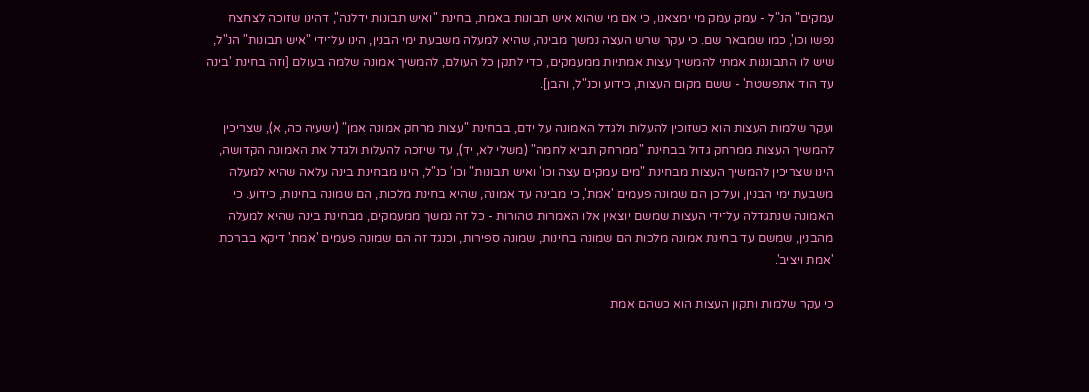עמקים" הנ"ל - עמק עמק מי ימצאנו, כי אם מי שהוא איש תבונות באמת, בחינת "ואיש תבונות ידלנה", דהינו שזוכה לצחצח נפשו וכו', כמו שמבאר שם. כי עקר שרש העצה נמשך מבינה, שהיא למעלה משבעת ימי הבנין, הינו על־ידי "איש תבונות" הנ"ל, שיש לו התבוננות אמתי להמשיך עצות אמתיות ממעמקים, כדי לתקן כל העולם, להמשיך אמונה שלמה בעולם [וזה בחינת 'בינה עד הוד אתפשטת' - ששם מקום העצות, כידוע וכנ"ל, והבן].

ועקר שלמות העצות הוא כשזוכין להעלות ולגדל האמונה על ידם, בבחינת "עצות מרחק אמונה אמן" (ישעיה כה, א), שצריכין להמשיך העצות ממרחק גדול בבחינת "ממרחק תביא לחמה" (משלי לא, יד), עד שיזכה להעלות ולגדל את האמונה הקדושה, הינו שצריכין להמשיך העצות מבחינת "מים עמקים עצה וכו' ואיש תבונות" וכו' כנ"ל, הינו מבחינת בינה עלאה שהיא למעלה משבעת ימי הבנין, ועל־כן הם שמונה פעמים 'אמת', כי מבינה עד אמונה, שהיא בחינת מלכות, הם שמונה בחינות, כידוע. כי האמונה שנתגדלה על־ידי העצות שמשם יוצאין אלו האמרות טהורות - כל זה נמשך ממעמקים, מבחינת בינה שהיא למעלה מהבנין, שמשם עד בחינת אמונה מלכות הם שמונה בחינות, שמונה ספירות, וכנגד זה הם שמונה פעמים 'אמת' דיקא בברכת 'אמת ויציב'.

כי עקר שלמות ותקון העצות הוא כשהם אמת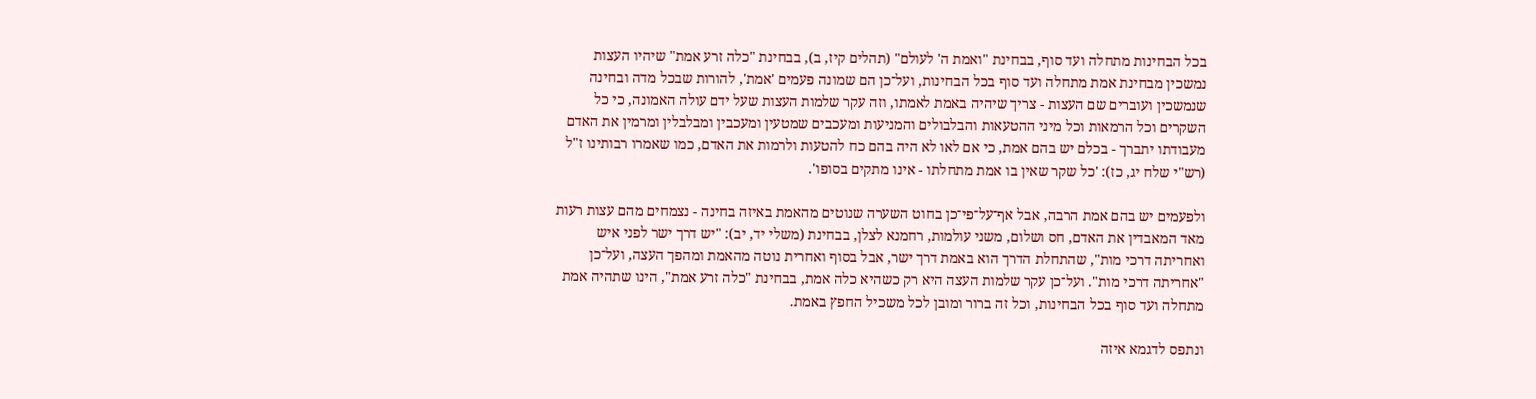בכל הבחינות מתחלה ועד סוף, בבחינת "ואמת ה' לעולם" (תהלים קיז, ב), בבחינת "כלה זרע אמת" שיהיו העצות נמשכין מבחינת אמת מתחלה ועד סוף בכל הבחינות, ועל־כן הם שמונה פעמים 'אמת', להורות שבכל מדה ובחינה שנמשכין ועוברים שם העצות - צריך שיהיה באמת לאמתו, וזה עקר שלמות העצות שעל ידם עולה האמונה, כי כל השקרים וכל הרמאות וכל מיני ההטעאות והבלבולים והמניעות ומעכבים שמטעין ומעכבין ומבלבלין ומרמין את האדם מעבודתו יתברך - בכלם יש בהם אמת, כי אם לאו לא היה בהם כח להטעות ולרמות את האדם, כמו שאמרו רבותינו ז"ל (רש"י שלח יג, כז): 'כל שקר שאין בו אמת מתחלתו - אינו מתקים בסופו'.

ולפעמים יש בהם אמת הרבה, אבל אף־על־פי־כן בחוט השערה שנוטים מהאמת באיזה בחינה - נצמחים מהם עצות רעות מאד המאבדין את האדם, חס ושלום, משני עולמות, רחמנא לצלן, בבחינת (משלי יד, יב): "יש דרך ישר לפני איש ואחריתה דרכי מות", שהתחלת הדרך הוא באמת דרך ישר, אבל בסוף ואחרית נוטה מהאמת ומהפך העצה, ועל־כן "אחריתה דרכי מות". ועל־כן עקר שלמות העצה היא רק כשהיא כלה אמת, בבחינת "כלה זרע אמת", הינו שתהיה אמת מתחלה ועד סוף בכל הבחינות, וכל זה ברור ומובן לכל משכיל החפץ באמת.

ונתפס לדגמא איזה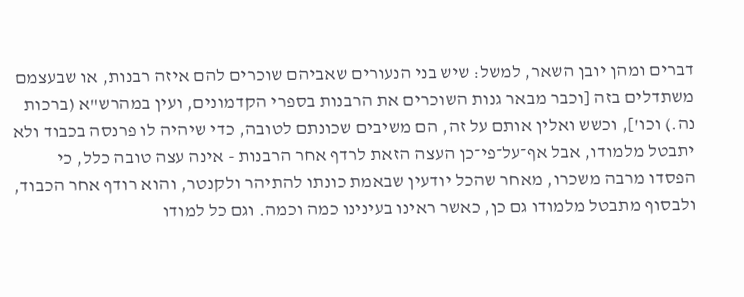דברים ומהן יובן השאר, למשל: שיש בני הנעורים שאביהם שוכרים להם איזה רבנות, או שבעצמם משתדלים בזה [וכבר מבאר גנות השוכרים את הרבנות בספרי הקדמונים, ועין במהרש"א (ברכות נה.) וכו'], וכשש ואלין אותם על זה, הם משיבים שכונתם לטובה, כדי שיהיה לו פרנסה בכבוד ולא יתבטל מלמודו, אבל אף־על־פי־כן העצה הזאת לרדף אחר הרבנות - אינה עצה טובה כלל, כי הפסדו מרבה משכרו, מאחר שהכל יודעין שבאמת כונתו להתיהר ולקנטר, והוא רודף אחר הכבוד, ולבסוף מתבטל מלמודו גם כן, כאשר ראינו בעינינו כמה וכמה. וגם כל למודו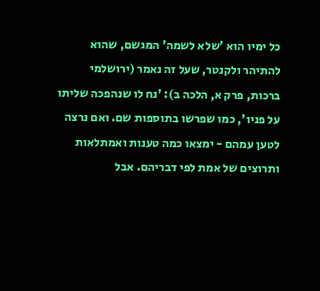כל ימיו הוא 'שלא לשמה' המגשם, שהוא להתיהר ולקנטר, שעל זה נאמר (ירושלמי ברכות, פרק א, הלכה ב): 'נח לו שנהפכה שליתו על פניו', כמו שפרשו בתוספות שם. ואם נרצה לטען עמהם - ימצאו כמה טענות ואמתלאות ותרוצים של אמת לפי דבריהם. אבל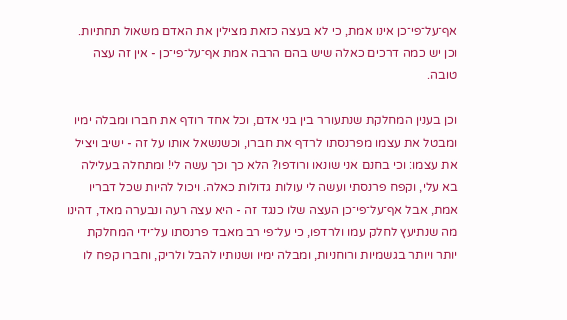אף־על־פי־כן אינו אמת, כי לא בעצה כזאת מצילין את האדם משאול תחתיות. וכן יש כמה דרכים כאלה שיש בהם הרבה אמת אף־על־פי־כן - אין זה עצה טובה.

וכן בענין המחלקת שנתעורר בין בני אדם, וכל אחד רודף את חברו ומבלה ימיו ומבטל את עצמו מפרנסתו לרדף את חברו, וכשנשאל אותו על זה - ישיב ויציל את עצמו: וכי בחנם אני שונאו ורודפו? הלא כך וכך עשה לי! ומתחלה בעלילה בא עלי, וקפח פרנסתי ועשה לי עולות גדולות כאלה. ויכול להיות שכל דבריו אמת, אבל אף־על־פי־כן העצה שלו כנגד זה - היא עצה רעה ונבערה מאד, דהינו מה שנתיעץ לחלק עמו ולרדפו, כי על־פי רב מאבד פרנסתו על־ידי המחלקת יותר ויותר בגשמיות ורוחניות, ומבלה ימיו ושנותיו להבל ולריק, וחברו קפח לו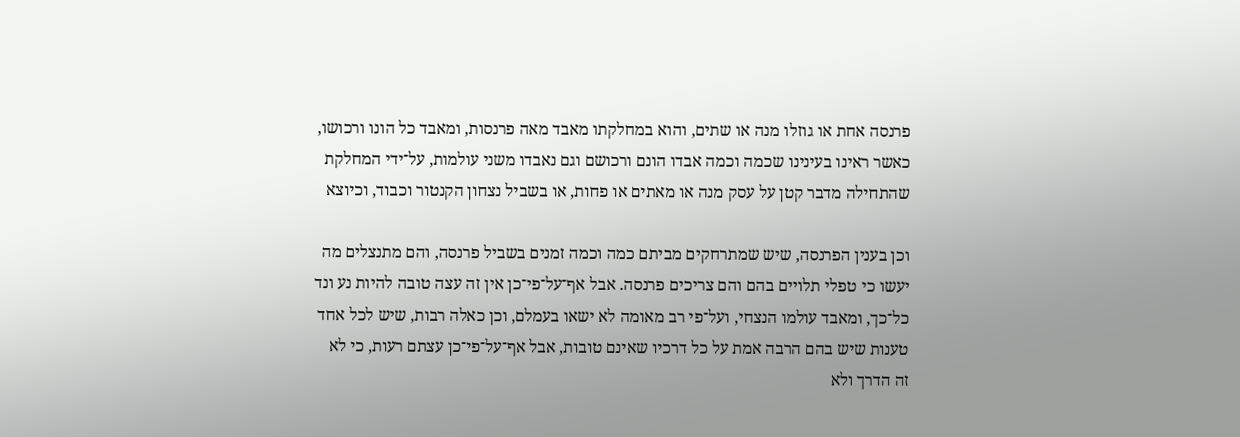פרנסה אחת או גוזלו מנה או שתים, והוא במחלקתו מאבד מאה פרנסות, ומאבד כל הונו ורכושו, כאשר ראינו בעינינו שכמה וכמה אבדו הונם ורכושם וגם נאבדו משני עולמות, על־ידי המחלקת שהתחילה מדבר קטן על עסק מנה או מאתים או פחות, או בשביל נצחון הקנטור וכבוד, וכיוצא

וכן בענין הפרנסה, שיש שמתרחקים מביתם כמה וכמה זמנים בשביל פרנסה, והם מתנצלים מה יעשו כי טפלי תלויים בהם והם צריכים פרנסה. אבל אף־על־פי־כן אין זה עצה טובה להיות נע ונד כל־כך, ומאבד עולמו הנצחי, ועל־פי רב מאומה לא ישאו בעמלם, וכן כאלה רבות, שיש לכל אחד טענות שיש בהם הרבה אמת על כל דרכיו שאינם טובות, אבל אף־על־פי־כן עצתם רעות, כי לא זה הדרך ולא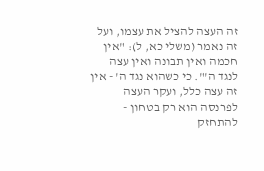זה העצה להציל את עצמו, ועל זה נאמר (משלי כא, ל): "אין חכמה ואין תבונה ואין עצה לנגד ה'". כי כשהוא נגד ה' - אין זה עצה כלל, ועקר העצה לפרנסה הוא רק בטחון - להתחזק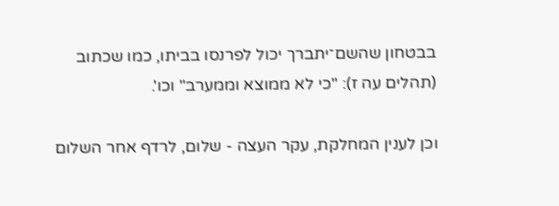בבטחון שהשם־יתברך יכול לפרנסו בביתו, כמו שכתוב (תהלים עה ז): "כי לא ממוצא וממערב" וכו'.

וכן לענין המחלקת, עקר העצה - שלום, לרדף אחר השלום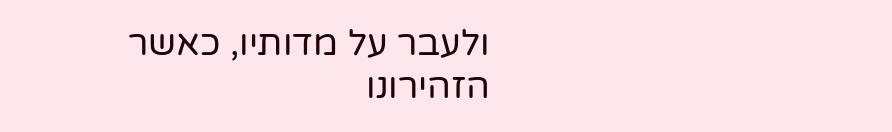ולעבר על מדותיו, כאשר הזהירונו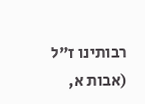רבותינו ז"ל (אבות א,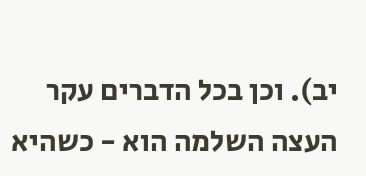יב). וכן בכל הדברים עקר העצה השלמה הוא - כשהיא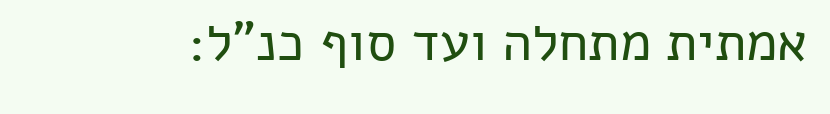אמתית מתחלה ועד סוף כנ"ל: